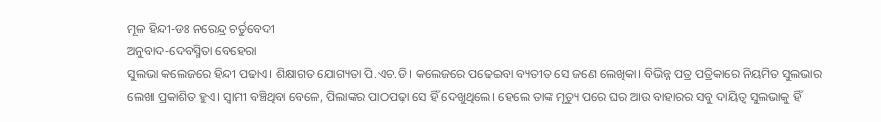ମୂଳ ହିନ୍ଦୀ-ଡଃ ନରେନ୍ଦ୍ର ଚର୍ତୁବେଦୀ
ଅନୁବାଦ-ଦେବସ୍ମିତା ବେହେରା
ସୁଲଭା କଲେଜରେ ହିନ୍ଦୀ ପଢାଏ। ଶିକ୍ଷାଗତ ଯୋଗ୍ୟତା ପି.ଏଚ.ଡି। କଲେଜରେ ପଢେଇବା ବ୍ୟତୀତ ସେ ଜଣେ ଲେଖିକା। ବିଭିନ୍ନ ପତ୍ର ପତ୍ରିକାରେ ନିୟମିତ ସୁଲଭାର ଲେଖା ପ୍ରକାଶିତ ହୁଏ। ସ୍ୱାମୀ ବଞ୍ଚିଥିବା ବେଳେ, ପିଲାଙ୍କର ପାଠପଢ଼ା ସେ ହିଁ ଦେଖୁଥିଲେ। ହେଲେ ତାଙ୍କ ମୃତ୍ୟୁ ପରେ ଘର ଆଉ ବାହାରର ସବୁ ଦାୟିତ୍ୱ ସୁଲଭାକୁ ହିଁ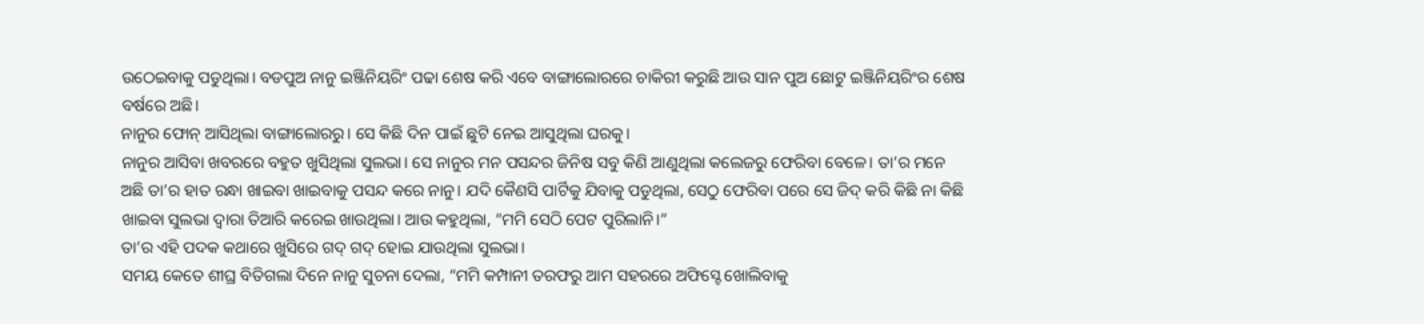ଉଠେଇବାକୁ ପଡୁଥିଲା। ବଡପୁଅ ନାନୁ ଇଞ୍ଜିନିୟରିଂ ପଢା ଶେଷ କରି ଏବେ ବାଙ୍ଗାଲୋରରେ ଚାକିରୀ କରୁଛି ଆଉ ସାନ ପୁଅ ଛୋଟୁ ଇଞ୍ଜିନିୟରିଂର ଶେଷ ବର୍ଷରେ ଅଛି।
ନାନୁର ଫୋନ୍ ଆସିଥିଲା ବାଙ୍ଗାଲୋରରୁ। ସେ କିଛି ଦିନ ପାଇଁ ଛୁଟି ନେଇ ଆସୁଥିଲା ଘରକୁ।
ନାନୁର ଆସିବା ଖବରରେ ବହୁତ ଖୁସିଥିଲା ସୁଲଭା। ସେ ନାନୁର ମନ ପସନ୍ଦର ଜିନିଷ ସବୁ କିଣି ଆଣୁଥିଲା କଲେଜରୁ ଫେରିବା ବେଳେ। ତା’ର ମନେ ଅଛି ତା’ର ହାତ ରନ୍ଧା ଖାଇବା ଖାଇବାକୁ ପସନ୍ଦ କରେ ନାନୁ। ଯଦି କୈଣସି ପାର୍ଟିକୁ ଯିବାକୁ ପଡୁଥିଲା, ସେଠୁ ଫେରିବା ପରେ ସେ ଜିଦ୍ କରି କିଛି ନା କିଛି ଖାଇବା ସୁଲଭା ଦ୍ୱାରା ତିଆରି କରେଇ ଖାଉଥିଲା। ଆଉ କହୁଥିଲା, “ମମି ସେଠି ପେଟ ପୁରିଲାନି।”
ତା’ର ଏହି ପଦକ କଥାରେ ଖୁସିରେ ଗଦ୍ ଗଦ୍ ହୋଇ ଯାଉଥିଲା ସୁଲଭା।
ସମୟ କେତେ ଶୀଘ୍ର ବିତିଗଲା ଦିନେ ନାନୁ ସୁଚନା ଦେଲା, “ମମି କମ୍ପାନୀ ତରଫରୁ ଆମ ସହରରେ ଅଫିସ୍ଟେ ଖୋଲିବାକୁ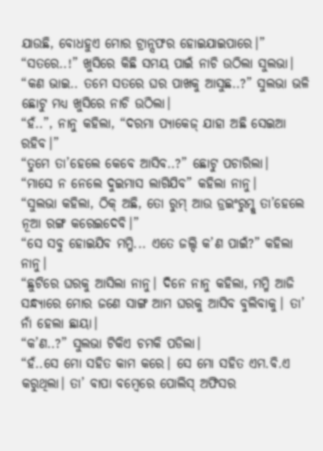ଯାଉଛି, ବୋଧହୁଏ ମୋର ଟ୍ରାନ୍ସଫର ହୋଇଯାଇପାରେ।”
“ସତରେ..!” ଖୁସିରେ କିଛି ସମୟ ପାଇଁ ନାଚି ଉଠିଲା ସୁଲଭା।
“କଣ ଭାଇ.. ତମେ ସତରେ ଘର ପାଖକୁ ଆସୁଛ..?” ସୁଲଭା ଭଳି ଛୋଟୁ ମଧ୍ୟ ଖୁସିରେ ନାଚି ଉଠିଲା।
“ହଁ..”, ନାନୁ କହିଲା, “ଦରମା ପ୍ୟାକେଜ୍ ଯାହା ଅଛି ସେଇଆ ରହିବ।”
“ତୁମେ ତା’ହେଲେ କେବେ ଆସିବ..?” ଛୋଟୁ ପଚାରିଲା।
“ମାସେ ନ ନେଲେ ଦୁଇମାସ ଲାଗିଯିବ” କହିଲା ନାନୁ।
“ସୁଲଭା କହିଲା, ଠିକ୍ ଅଛି, ତୋ ରୁମ୍ ଆଉ ଡ୍ରଇଂରୁମ୍କୁ ତା’ହେଲେ ନୂଆ ରଙ୍ଗ କରେଇଦେବି।”
“ସେ ସବୁ ହୋଇଯିବ ମମ୍ମି... ଏତେ ଜଲ୍ଦି କ’ଣ ପାଇଁ?” କହିଲା ନାନୁ।
“ଛୁଟିରେ ଘରକୁ ଆସିଲା ନାନୁ। ଦିନେ ନାନୁ କହିଲା, ମମ୍ମି ଆଜି ସନ୍ଧ୍ୟାରେ ମୋର ଜଣେ ସାଙ୍ଗ ଆମ ଘରକୁ ଆସିବ ବୁଲିବାକୁ। ତା’ ନାଁ ହେଲା ଛାୟା।
“କ’ଣ..?” ସୁଲଭା ଟିକିଏ ଚମକି ପଡିଲା।
“ହଁ..ସେ ମୋ ସହିତ କାମ କରେ। ସେ ମୋ ସହିତ ଏମ.ବି.ଏ କରୁଥିଲା। ତା’ ବାପା ବମ୍ବେରେ ପୋଲିସ୍ ଅଫିସର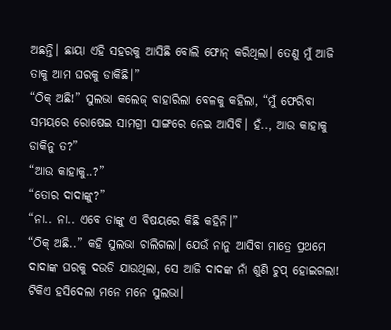ଅଛନ୍ତି। ଛାୟା ଏହି ସହରକୁ ଆସିଛି ବୋଲି ଫୋନ୍ କରିଥିଲା। ତେଣୁ ମୁଁ ଆଜି ତାକୁ ଆମ ଘରକୁ ଡାକିଛି।”
“ଠିକ୍ ଅଛି!” ସୁଲଭା କଲେଜ୍ ବାହାରିଲା ବେଳକୁ କହିଲା, “ମୁଁ ଫେରିବା ସମୟରେ ରୋଷେଇ ସାମଗ୍ରୀ ସାଙ୍ଗରେ ନେଇ ଆସିବି। ହଁ.., ଆଉ କାହାକୁ ଡାକିନୁ ତ?”
“ଆଉ କାହାକୁ..?”
“ତୋର ଦାଦାଙ୍କୁ?”
“ନା.. ନା.. ଏବେ ତାଙ୍କୁ ଏ ବିଷୟରେ କିଛି କହିନି।”
“ଠିକ୍ ଅଛି..” କହି ସୁଲଭା ଚାଲିଗଲା। ଯେଉଁ ନାନୁ ଆସିବା ମାତ୍ରେ ପ୍ରଥମେ ଦାଦାଙ୍କ ଘରକୁ ଦଉଡି ଯାଉଥିଲା, ସେ ଆଜି ଦାଦଙ୍କ ନାଁ ଶୁଣି ଚୁପ୍ ହୋଇଗଲା! ଟିକିଏ ହସିଦେଲା ମନେ ମନେ ସୁଲଭା।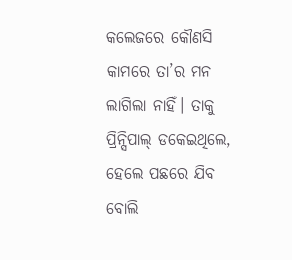କଲେଜରେ କୌଣସି କାମରେ ତା’ର ମନ ଲାଗିଲା ନାହିଁ। ତାକୁ ପ୍ରିନ୍ସିପାଲ୍ ଡକେଇଥିଲେ, ହେଲେ ପଛରେ ଯିବ ବୋଲି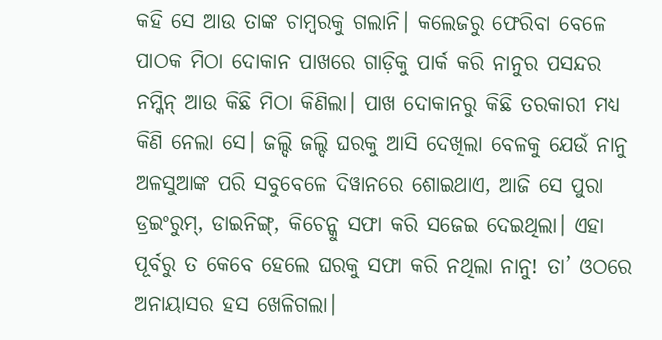କହି ସେ ଆଉ ତାଙ୍କ ଚାମ୍ବରକୁ ଗଲାନି। କଲେଜରୁ ଫେରିବା ବେଳେ ପାଠକ ମିଠା ଦୋକାନ ପାଖରେ ଗାଡ଼ିକୁ ପାର୍କ କରି ନାନୁର ପସନ୍ଦର ନମ୍କିନ୍ ଆଉ କିଛି ମିଠା କିଣିଲା। ପାଖ ଦୋକାନରୁ କିଛି ତରକାରୀ ମଧ୍ୟ କିଣି ନେଲା ସେ। ଜଲ୍ଦି ଜଲ୍ଦି ଘରକୁ ଆସି ଦେଖିଲା ବେଳକୁ ଯେଉଁ ନାନୁ ଅଳସୁଆଙ୍କ ପରି ସବୁବେଳେ ଦିୱାନରେ ଶୋଇଥାଏ, ଆଜି ସେ ପୁରା ଡ୍ରଇଂରୁମ୍, ଡାଇନିଙ୍ଗ୍, କିଚେନ୍କୁ ସଫା କରି ସଜେଇ ଦେଇଥିଲା। ଏହା ପୂର୍ବରୁ ତ କେବେ ହେଲେ ଘରକୁ ସଫା କରି ନଥିଲା ନାନୁ! ତା’ ଓଠରେ ଅନାୟାସର ହସ ଖେଳିଗଲା।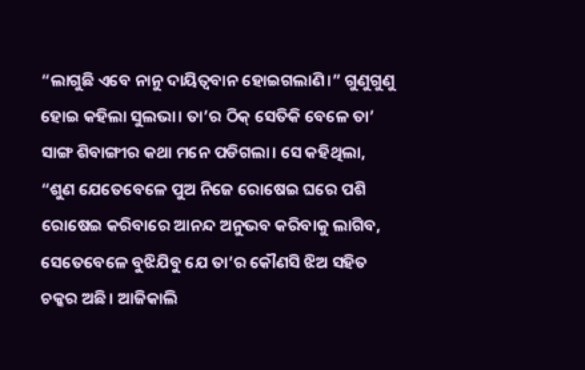“ଲାଗୁଛି ଏବେ ନାନୁ ଦାୟିତ୍ୱବାନ ହୋଇଗଲାଣି।” ଗୁଣୁଗୁଣୁ ହୋଇ କହିଲା ସୁଲଭା। ତା’ର ଠିକ୍ ସେତିକି ବେଳେ ତା’ ସାଙ୍ଗ ଶିବାଙ୍ଗୀର କଥା ମନେ ପଡିଗଲା। ସେ କହିଥିଲା, “ଶୁଣ ଯେତେବେଳେ ପୁଅ ନିଜେ ରୋଷେଇ ଘରେ ପଶି ରୋଷେଇ କରିବାରେ ଆନନ୍ଦ ଅନୁଭବ କରିବାକୁ ଲାଗିବ, ସେତେବେଳେ ବୁଝିଯିବୁ ଯେ ତା’ର କୌଣସି ଝିଅ ସହିତ ଚକ୍କର ଅଛି। ଆଜିକାଲି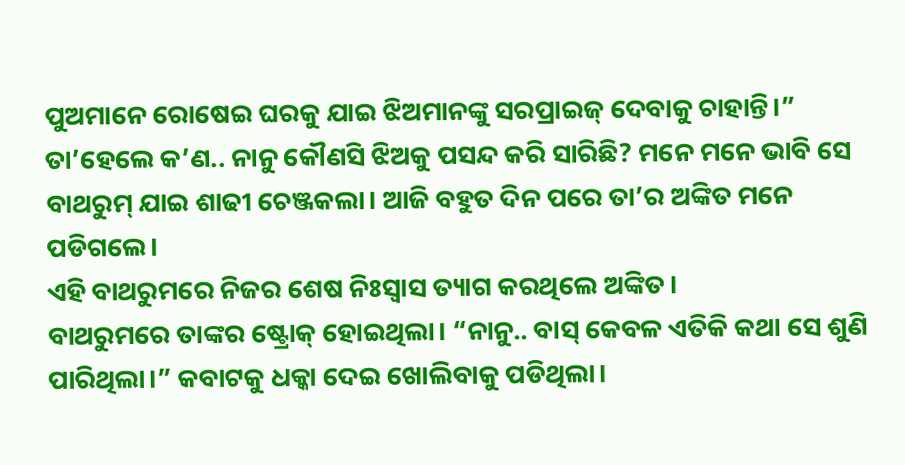ପୁଅମାନେ ରୋଷେଇ ଘରକୁ ଯାଇ ଝିଅମାନଙ୍କୁ ସରପ୍ରାଇଜ୍ ଦେବାକୁ ଚାହାନ୍ତି।”
ତା’ହେଲେ କ’ଣ.. ନାନୁ କୌଣସି ଝିଅକୁ ପସନ୍ଦ କରି ସାରିଛି? ମନେ ମନେ ଭାବି ସେ ବାଥରୁମ୍ ଯାଇ ଶାଢୀ ଚେଞ୍ଜକଲା। ଆଜି ବହୁତ ଦିନ ପରେ ତା’ର ଅଙ୍କିତ ମନେ ପଡିଗଲେ।
ଏହି ବାଥରୁମରେ ନିଜର ଶେଷ ନିଃସ୍ୱାସ ତ୍ୟାଗ କରଥିଲେ ଅଙ୍କିତ।
ବାଥରୁମରେ ତାଙ୍କର ଷ୍ଟ୍ରୋକ୍ ହୋଇଥିଲା। “ନାନୁ.. ବାସ୍ କେବଳ ଏତିକି କଥା ସେ ଶୁଣି ପାରିଥିଲା।” କବାଟକୁ ଧକ୍କା ଦେଇ ଖୋଲିବାକୁ ପଡିଥିଲା।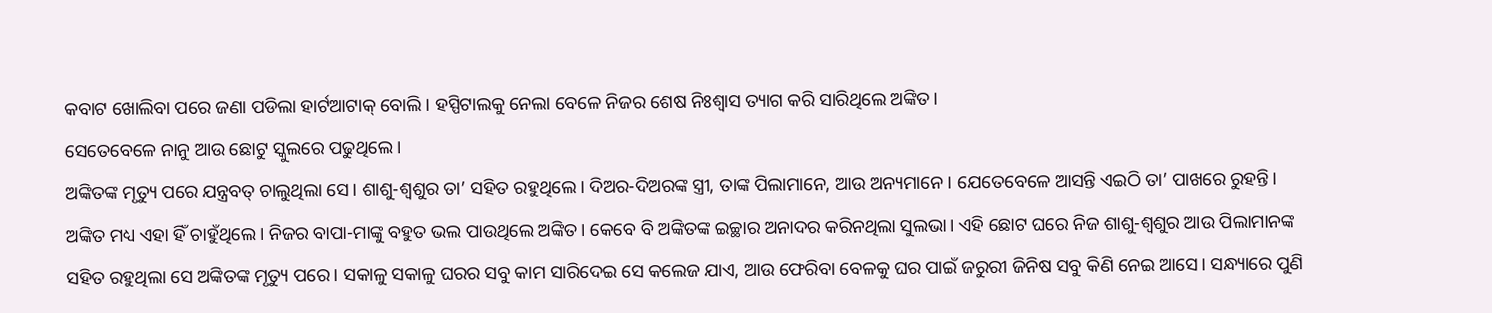କବାଟ ଖୋଲିବା ପରେ ଜଣା ପଡିଲା ହାର୍ଟଆଟାକ୍ ବୋଲି। ହସ୍ପିଟାଲକୁ ନେଲା ବେଳେ ନିଜର ଶେଷ ନିଃଶ୍ୱାସ ତ୍ୟାଗ କରି ସାରିଥିଲେ ଅଙ୍କିତ।
ସେତେବେଳେ ନାନୁ ଆଉ ଛୋଟୁ ସ୍କୁଲରେ ପଢୁଥିଲେ।
ଅଙ୍କିତଙ୍କ ମୃତ୍ୟୁ ପରେ ଯନ୍ତ୍ରବତ୍ ଚାଲୁଥିଲା ସେ। ଶାଶୁ-ଶ୍ୱଶୁର ତା’ ସହିତ ରହୁଥିଲେ। ଦିଅର-ଦିଅରଙ୍କ ସ୍ତ୍ରୀ, ତାଙ୍କ ପିଲାମାନେ, ଆଉ ଅନ୍ୟମାନେ। ଯେତେବେଳେ ଆସନ୍ତି ଏଇଠି ତା’ ପାଖରେ ରୁହନ୍ତି। ଅଙ୍କିତ ମଧ୍ୟ ଏହା ହିଁ ଚାହୁଁଥିଲେ। ନିଜର ବାପା-ମାଙ୍କୁ ବହୁତ ଭଲ ପାଉଥିଲେ ଅଙ୍କିତ। କେବେ ବି ଅଙ୍କିତଙ୍କ ଇଚ୍ଛାର ଅନାଦର କରିନଥିଲା ସୁଲଭା। ଏହି ଛୋଟ ଘରେ ନିଜ ଶାଶୁ-ଶ୍ୱଶୁର ଆଉ ପିଲାମାନଙ୍କ ସହିତ ରହୁଥିଲା ସେ ଅଙ୍କିତଙ୍କ ମୃତ୍ୟୁ ପରେ। ସକାଳୁ ସକାଳୁ ଘରର ସବୁ କାମ ସାରିଦେଇ ସେ କଲେଜ ଯାଏ, ଆଉ ଫେରିବା ବେଳକୁ ଘର ପାଇଁ ଜରୁରୀ ଜିନିଷ ସବୁ କିଣି ନେଇ ଆସେ। ସନ୍ଧ୍ୟାରେ ପୁଣି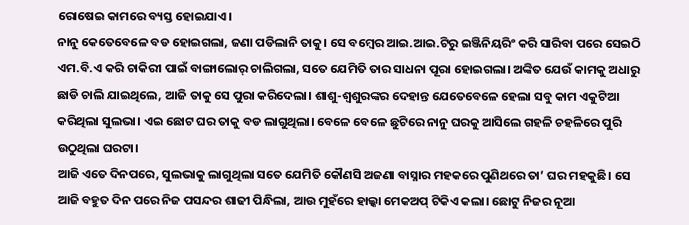ରୋଷେଇ କାମରେ ବ୍ୟସ୍ତ ହୋଇଯାଏ।
ନାନୁ କେତେବେଳେ ବଡ ହୋଇଗଲା, ଜଣା ପଡିଲାନି ତାକୁ। ସେ ବମ୍ବେର ଆଇ.ଆଇ.ଟିରୁ ଇଞ୍ଜିନିୟରିଂ କରି ସାରିବା ପରେ ସେଇଠି ଏମ.ବି.ଏ କରି ଚାକିରୀ ପାଇଁ ବାଙ୍ଗାଲୋର୍ ଚାଲିଗଲା, ସତେ ଯେମିତି ତାର ସାଧନା ପୂରା ହୋଇଗଲା। ଅଙ୍କିତ ଯେଉଁ କାମକୁ ଅଧାରୁ ଛାଡି ଚାଲି ଯାଇଥିଲେ, ଆଜି ତାକୁ ସେ ପୁରା କରିଦେଲା। ଶାଶୁ-ଶ୍ୱଶୁରଙ୍କର ଦେହାନ୍ତ ଯେତେବେଳେ ହେଲା ସବୁ କାମ ଏକୁଟିଆ କରିଥିଲା ସୁଲଭା। ଏଇ ଛୋଟ ଘର ତାକୁ ବଡ ଲାଗୁଥିଲା। ବେଳେ ବେଳେ ଛୁଟିରେ ନାନୁ ଘରକୁ ଆସିଲେ ଗହଳି ଚହଳିରେ ପୁରି ଉଠୁଥିଲା ଘରଟା।
ଆଜି ଏତେ ଦିନପରେ, ସୁଲଭାକୁ ଲାଗୁଥିଲା ସତେ ଯେମିତି କୌଣସି ଅଜଣା ବାସ୍ନାର ମହକରେ ପୁଣିଥରେ ତା’ ଘର ମହକୁଛି। ସେ ଆଜି ବହୁତ ଦିନ ପରେ ନିଜ ପସନ୍ଦର ଶାଢୀ ପିନ୍ଧିଲା, ଆଉ ମୁହଁରେ ହାଲ୍କା ମେକଅପ୍ ଟିକିଏ କଲା। ଛୋଟୁ ନିଜର ନୂଆ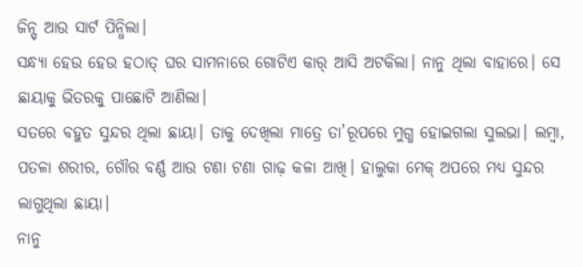ଜିନ୍ସ୍ ଆଉ ସାର୍ଟ ପିନ୍ଧିଲା।
ସନ୍ଧ୍ୟା ହେଉ ହେଉ ହଠାତ୍ ଘର ସାମନାରେ ଗୋଟିଏ କାର୍ ଆସି ଅଟକିଲା। ନାନୁ ଥିଲା ବାହାରେ। ସେ ଛାୟାକୁ ଭିତରକୁ ପାଛୋଟି ଆଣିଲା।
ସତରେ ବହୁତ ସୁନ୍ଦର ଥିଲା ଛାୟା। ତାକୁ ଦେଖିଲା ମାତ୍ରେ ତା’ରୂପରେ ମୁଗ୍ଧ ହୋଇଗଲା ସୁଲଭା। ଲମ୍ବା, ପତଳା ଶରୀର, ଗୌର ବର୍ଣ୍ଣ ଆଉ ଟଣା ଟଣା ଗାଢ଼ କଳା ଆଖି। ହାଲୁକା ମେକ୍ ଅପରେ ମଧ୍ୟ ସୁନ୍ଦର ଲାଗୁଥିଲା ଛାୟା।
ନାନୁ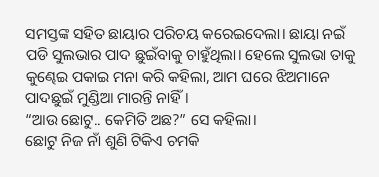ସମସ୍ତଙ୍କ ସହିତ ଛାୟାର ପରିଚୟ କରେଇଦେଲା। ଛାୟା ନଇଁ ପଡି ସୁଲଭାର ପାଦ ଛୁଇଁବାକୁ ଚାହୁଁଥିଲା। ହେଲେ ସୁଲଭା ତାକୁ କୁଣ୍ଢେଇ ପକାଇ ମନା କରି କହିଲା, ଆମ ଘରେ ଝିଅମାନେ ପାଦଛୁଇଁ ମୁଣ୍ଡିଆ ମାରନ୍ତି ନାହିଁ।
“ଆଉ ଛୋଟୁ.. କେମିତି ଅଛ?” ସେ କହିଲା।
ଛୋଟୁ ନିଜ ନାଁ ଶୁଣି ଟିକିଏ ଚମକି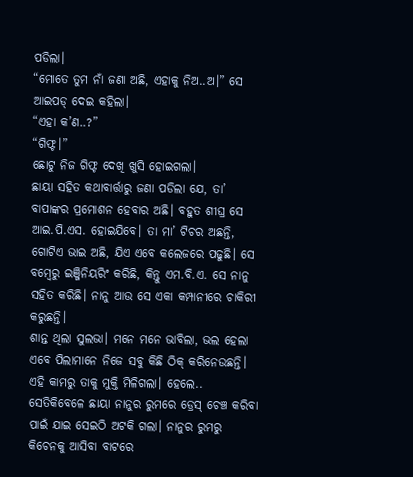ପଡିଲା।
“ମୋତେ ତୁମ ନାଁ ଜଣା ଅଛି, ଏହାକୁ ନିଅ..ଅ।” ସେ ଆଇପଡ୍ ଦେଇ କହିଲା।
“ଏହା କ’ଣ..?”
“ଗିଫ୍ଟ।”
ଛୋଟୁ ନିଜ ଗିଫ୍ଟ ଦେଖି ଖୁସି ହୋଇଗଲା।
ଛାୟା ସହିତ କଥାବାର୍ତ୍ତାରୁ ଜଣା ପଡିଲା ଯେ, ତା’ ବାପାଙ୍କର ପ୍ରମୋଶନ ହେବାର ଅଛି। ବହୁତ ଶୀଘ୍ର ସେ ଆଇ.ପି.ଏସ. ହୋଇଯିବେ। ତା ମା’ ଟିଚର ଅଛନ୍ତି, ଗୋଟିଏ ଭାଇ ଅଛି, ଯିଏ ଏବେ କଲେଜରେ ପଢୁଛି। ସେ ବମ୍ବେରୁ ଇଞ୍ଜିନିୟରିଂ କରିଛି, କିନ୍ତୁ ଏମ.ବି.ଏ. ସେ ନାନୁ ସହିତ କରିଛି। ନାନୁ ଆଉ ସେ ଏକା କମ୍ପାନୀରେ ଚାକିରୀ କରୁଛନ୍ତି।
ଶାନ୍ତ ଥିଲା ସୁଲଭା। ମନେ ମନେ ଭାବିଲା, ଭଲ ହେଲା ଏବେ ପିଲାମାନେ ନିଜେ ସବୁ କିଛି ଠିକ୍ କରିନେଉଛନ୍ତି। ଏହି କାମରୁ ତାକୁ ମୁକ୍ତି ମିଳିଗଲା। ହେଲେ.. ସେତିକିବେଳେ ଛାୟା ନାନୁର ରୁମରେ ଡ୍ରେସ୍ ଚେଞ୍ଚ କରିବା ପାଇଁ ଯାଇ ସେଇଠି ଅଟକି ଗଲା। ନାନୁର ରୁମରୁ କିଚେନକୁ ଆସିବା ବାଟରେ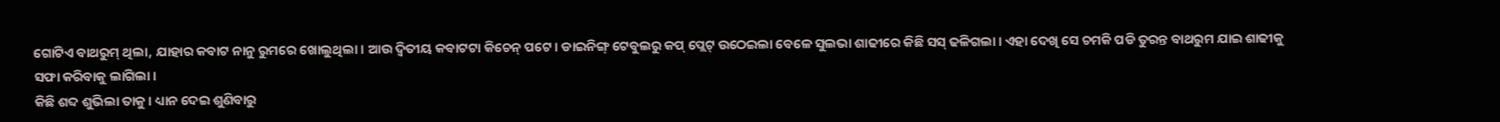ଗୋଟିଏ ବାଥରୁମ୍ ଥିଲା, ଯାହାର କବାଟ ନାନୁ ରୁମରେ ଖୋଲୁଥିଲା। ଆଉ ଦ୍ୱିତୀୟ କବାଟଟା କିଚେନ୍ ପଟେ। ଡାଇନିଙ୍ଗ୍ ଟେବୁଲରୁ କପ୍ ପ୍ଲେଟ୍ ଉଠେଇଲା ବେଳେ ସୁଲଭା ଶାଢୀରେ କିଛି ସସ୍ ଢଳିଗଲା। ଏହା ଦେଖି ସେ ଚମକି ପଡି ତୁରନ୍ତ ବାଥରୁମ ଯାଇ ଶାଢୀକୁ ସଫା କରିବାକୁ ଲାଗିଲା।
କିଛି ଶବ୍ଦ ଶୁଭିଲା ତାକୁ। ଧ୍ୟାନ ଦେଇ ଶୁଣିବାରୁ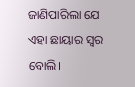ଜାଣିପାରିଲା ଯେ ଏହା ଛାୟାର ସ୍ୱର ବୋଲି।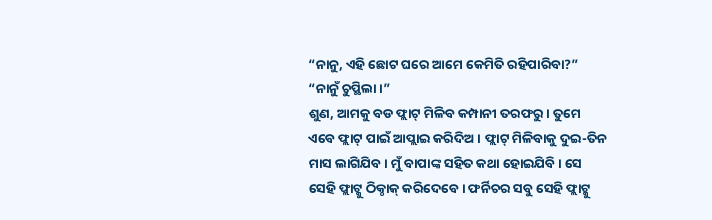“ନାନୁ, ଏହି ଛୋଟ ଘରେ ଆମେ କେମିତି ରହିପାରିବା?”
“ନାନୁଁ ଚୁପ୍ଥିଲା।”
ଶୁଣ, ଆମକୁ ବଡ ଫ୍ଲାଟ୍ ମିଳିବ କମ୍ପାନୀ ତରଫରୁ। ତୁମେ ଏବେ ଫ୍ଲାଟ୍ ପାଇଁ ଆପ୍ଲାଇ କରିଦିଅ। ଫ୍ଲାଟ୍ ମିଳିବାକୁ ଦୁଇ-ତିନ ମାସ ଲାଗିଯିବ। ମୁଁ ବାପାଙ୍କ ସହିତ କଥା ହୋଇଯିବି। ସେ ସେହି ଫ୍ଲାଟ୍କୁ ଠିକ୍ଠାକ୍ କରିଦେବେ। ଫର୍ନିଚର ସବୁ ସେହି ଫ୍ଲାଟ୍କୁ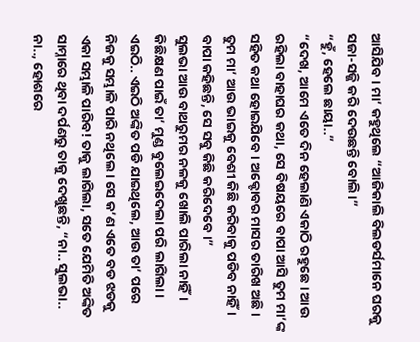ଆସିଯିବ। ମା’ କହୁଥିଲେ “ଆଜିକାଲି ବିଲଡର୍ସମାନେ ଘରକୁ ସଜା-ସଜ୍ଜି କରି ଦେଉଛନ୍ତି ବୋଲି।”
“ହୁଁ, ହେଲେ ଛାୟା..”
“ଦେଖ, ଆମେ ଏତେ ଦିନ ହେଲାଣି ଏକାଠି ରହୁଛେ। ଆଉ ରହିଲା ବାହାଘର କଥା, ସେ ବିଷୟରେ ବାପା ଆସି ତୁମ ମା’ଙ୍କ ସହିତ କଥା ହୋଇଯିବେ। ଅକ୍ଟୋବର ମାସର ତାରିଖ ଅଛି। ତୁମ ମା’ ଆଉ ଭାଇକୁ ବେଶୀ କିଛି କରିବାକୁ ପଡିବ ନାହିଁ। ବାପା କହିଛନ୍ତି, ସେ ସବୁ କିଛି କରିଦେବେ।”
ସୁଲଭା ଆଉ ବାଥରୁମର ନଳକୁ ଖୋଲି ପାରିଲା ନାହିଁ। କିଛିକ୍ଷଣ ପାଇଁ ତା’ ମୁଣ୍ଡ ବୁଲେଇଦେଲା ପରି ଲାଗିଲା। ଏଇଠି.. ଏଇଠି ଅଙ୍କିତ ପଡି ଯାଇଥିଲେ, ଆଉ ତା’ ପରେ ନିଜକୁ ସମ୍ଭାଳି ପାରି ନଥିଲେ। ସେ କ’ଣ ଏତେ ବଡ ଝଡକୁ ଏକା ସମ୍ଭାଳି ପାରିବ! ତାକୁ ଲାଗିଲା, ସତେ ଯେମିତି ଅଙ୍କିତ ସାମ୍ନାରେ ଥିବା ଦର୍ପଣରୁ ତାକୁ ଦେଖୁଛନ୍ତି, “ନା.. ସୁଲଭା.. ନା.., ହୋଶରେ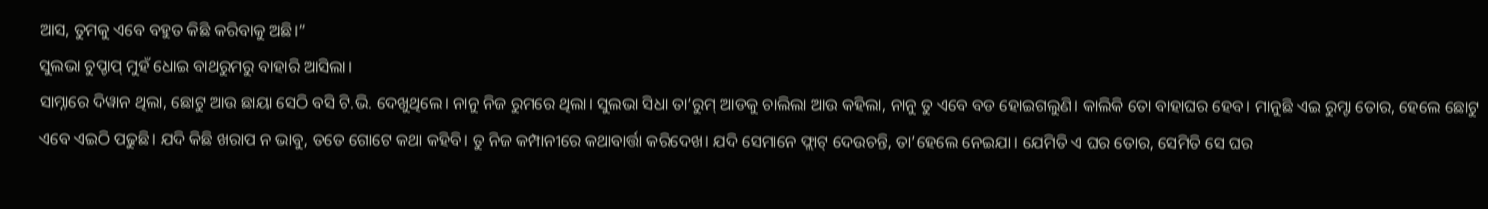ଆସ, ତୁମକୁ ଏବେ ବହୁତ କିଛି କରିବାକୁ ଅଛି।”
ସୁଲଭା ଚୁପ୍ଚାପ୍ ମୁହଁ ଧୋଇ ବାଥରୁମରୁ ବାହାରି ଆସିଲା।
ସାମ୍ନାରେ ଦିୱାନ ଥିଲା, ଛୋଟୁ ଆଉ ଛାୟା ସେଠି ବସି ଟି.ଭି. ଦେଖୁଥିଲେ। ନାନୁ ନିଜ ରୁମରେ ଥିଲା। ସୁଲଭା ସିଧା ତା’ରୁମ୍ ଆଡକୁ ଚାଲିଲା ଆଉ କହିଲା, ନାନୁ ତୁ ଏବେ ବଡ ହୋଇଗଲୁଣି। କାଲିକି ତୋ ବାହାଘର ହେବ। ମାନୁଛି ଏଇ ରୁମ୍ଟା ତୋର, ହେଲେ ଛୋଟୁ ଏବେ ଏଇଠି ପଢୁଛି। ଯଦି କିଛି ଖରାପ ନ ଭାବୁ, ତତେ ଗୋଟେ କଥା କହିବି। ତୁ ନିଜ କମ୍ପାନୀରେ କଥାବାର୍ତ୍ତା କରିଦେଖ। ଯଦି ସେମାନେ ଫ୍ଲାଟ୍ ଦେଉଚନ୍ତି, ତା’ହେଲେ ନେଇଯା। ଯେମିତି ଏ ଘର ତୋର, ସେମିତି ସେ ଘର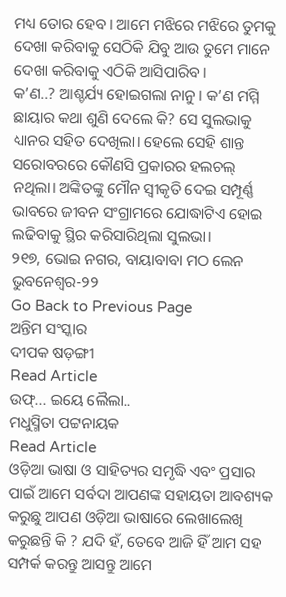ମଧ୍ୟ ତୋର ହେବ। ଆମେ ମଝିରେ ମଝିରେ ତୁମକୁ ଦେଖା କରିବାକୁ ସେଠିକି ଯିବୁ ଆଉ ତୁମେ ମାନେ ଦେଖା କରିବାକୁ ଏଠିକି ଆସିପାରିବ।
କ’ଣ..? ଆଶ୍ଚର୍ଯ୍ୟ ହୋଇଗଲା ନାନୁ। କ’ଣ ମମ୍ମି ଛାୟାର କଥା ଶୁଣି ଦେଲେ କି? ସେ ସୁଲଭାକୁ ଧ୍ୟାନର ସହିତ ଦେଖିଲା। ହେଲେ ସେହି ଶାନ୍ତ ସରୋବରରେ କୌଣସି ପ୍ରକାରର ହଲଚଲ୍ ନଥିଲା। ଅଙ୍କିତଙ୍କୁ ମୌନ ସ୍ୱୀକୃତି ଦେଇ ସମ୍ପୂର୍ଣ୍ଣ ଭାବରେ ଜୀବନ ସଂଗ୍ରାମରେ ଯୋଦ୍ଧାଟିଏ ହୋଇ ଲଢିବାକୁ ସ୍ଥିର କରିସାରିଥିଲା ସୁଲଭା।
୨୧୭, ଭୋଇ ନଗର, ବାୟାବାବା ମଠ ଲେନ
ଭୁବନେଶ୍ୱର-୨୨
Go Back to Previous Page
ଅନ୍ତିମ ସଂସ୍କାର
ଦୀପକ ଷଡ଼ଙ୍ଗୀ
Read Article
ଉଫ୍... ଇୟେ ଲୈଲା..
ମଧୁସ୍ମିତା ପଟ୍ଟନାୟକ
Read Article
ଓଡ଼ିଆ ଭାଷା ଓ ସାହିତ୍ୟର ସମୃଦ୍ଧି ଏବଂ ପ୍ରସାର ପାଇଁ ଆମେ ସର୍ବଦା ଆପଣଙ୍କ ସହାୟତା ଆବଶ୍ୟକ କରୁଛୁ ଆପଣ ଓଡ଼ିଆ ଭାଷାରେ ଲେଖାଲେଖି କରୁଛନ୍ତି କି ? ଯଦି ହଁ, ତେବେ ଆଜି ହିଁ ଆମ ସହ ସମ୍ପର୍କ କରନ୍ତୁ ଆସନ୍ତୁ ଆମେ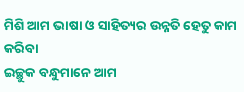ମିଶି ଆମ ଭାଷା ଓ ସାହିତ୍ୟର ଉନ୍ନତି ହେତୁ କାମ କରିବା
ଇଚ୍ଛୁକ ବନ୍ଧୁମାନେ ଆମ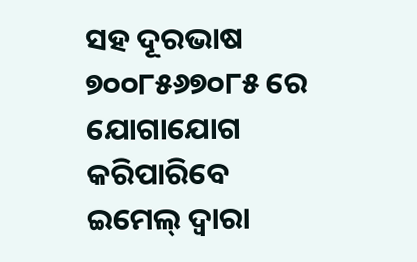ସହ ଦୂରଭାଷ ୭୦୦୮୫୬୭୦୮୫ ରେ ଯୋଗାଯୋଗ କରିପାରିବେ
ଇମେଲ୍ ଦ୍ବାରା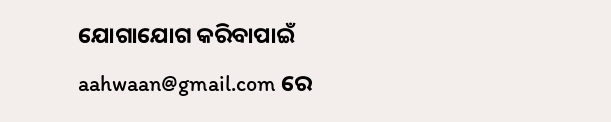ଯୋଗାଯୋଗ କରିବାପାଇଁ aahwaan@gmail.com ରେ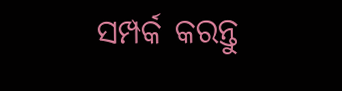ସମ୍ପର୍କ କରନ୍ତୁ